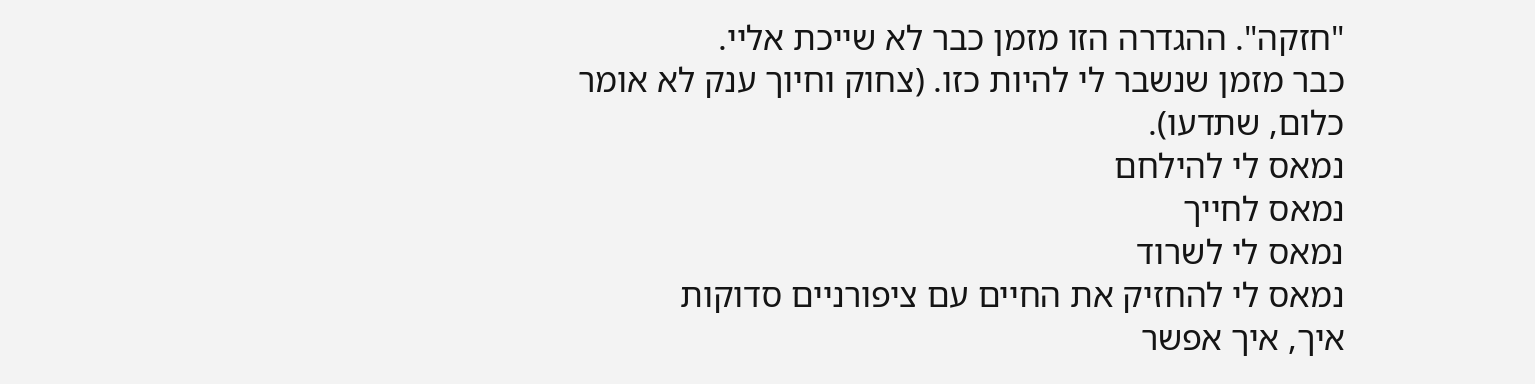"חזקה". ההגדרה הזו מזמן כבר לא שייכת אליי.
כבר מזמן שנשבר לי להיות כזו. (צחוק וחיוך ענק לא אומר כלום, שתדעו).
נמאס לי להילחם
נמאס לחייך
נמאס לי לשרוד
נמאס לי להחזיק את החיים עם ציפורניים סדוקות
איך, איך אפשר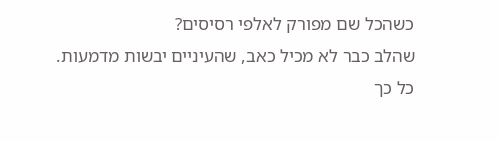כשהכל שם מפורק לאלפי רסיסים?
שהלב כבר לא מכיל כאב, שהעיניים יבשות מדמעות.
כל כך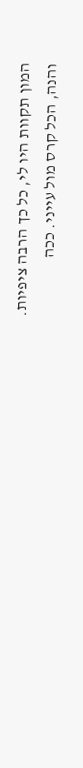המון תקוות היו לי, כל כך הרבה ציפיות.
והנה, הכל קרס מול עייני. ככה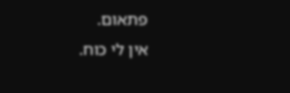פתאום.
אין לי כוח.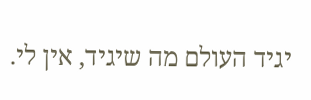יגיד העולם מה שיגיד, אין לי.